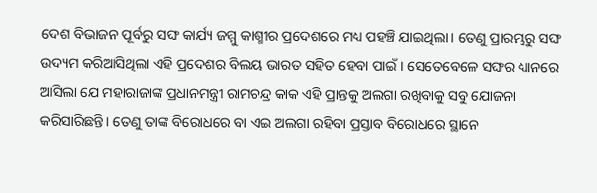ଦେଶ ବିଭାଜନ ପୂର୍ବରୁ ସଙ୍ଘ କାର୍ଯ୍ୟ ଜମ୍ମୁ କାଶ୍ମୀର ପ୍ରଦେଶରେ ମଧ୍ୟ ପହଞ୍ଚି ଯାଇଥିଲା। ତେଣୁ ପ୍ରାରମ୍ଭରୁ ସଙ୍ଘ ଉଦ୍ୟମ କରିଆସିଥିଲା ଏହି ପ୍ରଦେଶର ବିଲୟ ଭାରତ ସହିତ ହେବା ପାଇଁ। ସେତେବେଳେ ସଙ୍ଘର ଧ୍ୟାନରେ ଆସିଲା ଯେ ମହାରାଜାଙ୍କ ପ୍ରଧାନମନ୍ତ୍ରୀ ରାମଚନ୍ଦ୍ର କାକ ଏହି ପ୍ରାନ୍ତକୁ ଅଲଗା ରଖିବାକୁ ସବୁ ଯୋଜନା କରିସାରିଛନ୍ତି। ତେଣୁ ତାଙ୍କ ବିରୋଧରେ ବା ଏଇ ଅଲଗା ରହିବା ପ୍ରସ୍ତାବ ବିରୋଧରେ ସ୍ଥାନେ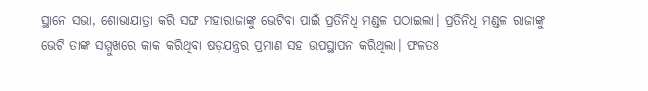ସ୍ଥାନେ ସଭା, ଶୋଭାଯାତ୍ରା କରି ସଙ୍ଘ ମହାରାଜାଙ୍କୁ ଭେଟିବା ପାଇଁ ପ୍ରତିନିଧି ମଣ୍ଡଳ ପଠାଇଲା। ପ୍ରତିନିଧି ମଣ୍ଡଳ ରାଜାଙ୍କୁ ଭେଟି ତାଙ୍କ ସମ୍ମୁଖରେ କାକ କରିଥିବା ଷଡ଼ଯନ୍ତ୍ରର ପ୍ରମାଣ ସହ ଉପସ୍ଥାପନ କରିଥିଲା। ଫଳତଃ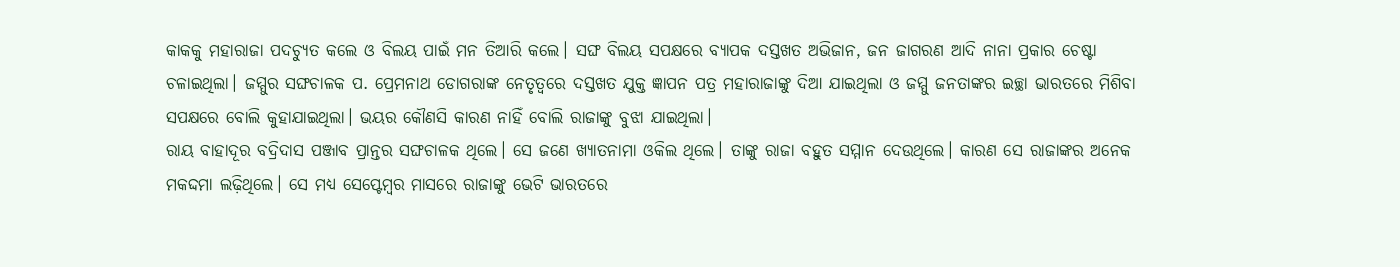କାକକୁ ମହାରାଜା ପଦଚ୍ୟୁତ କଲେ ଓ ବିଲୟ ପାଇଁ ମନ ତିଆରି କଲେ। ସଙ୍ଘ ବିଲୟ ସପକ୍ଷରେ ବ୍ୟାପକ ଦସ୍ତଖତ ଅଭିଜାନ, ଜନ ଜାଗରଣ ଆଦି ନାନା ପ୍ରକାର ଚେଷ୍ଟା ଚଳାଇଥିଲା। ଜମ୍ମୁର ସଙ୍ଘଚାଳକ ପ. ପ୍ରେମନାଥ ଡୋଗରାଙ୍କ ନେତୃତ୍ୱରେ ଦସ୍ତଖତ ଯୁକ୍ତ ଜ୍ଞାପନ ପତ୍ର ମହାରାଜାଙ୍କୁ ଦିଆ ଯାଇଥିଲା ଓ ଜମ୍ମୁ ଜନତାଙ୍କର ଇଚ୍ଛା ଭାରତରେ ମିଶିବା ସପକ୍ଷରେ ବୋଲି କୁହାଯାଇଥିଲା। ଭୟର କୌଣସି କାରଣ ନାହିଁ ବୋଲି ରାଜାଙ୍କୁ ବୁଝା ଯାଇଥିଲା।
ରାୟ ବାହାଦୂର ବଦ୍ରିଦାସ ପଞ୍ଜାବ ପ୍ରାନ୍ତର ସଙ୍ଘଚାଳକ ଥିଲେ। ସେ ଜଣେ ଖ୍ୟାତନାମା ଓକିଲ ଥିଲେ। ତାଙ୍କୁ ରାଜା ବହୁତ ସମ୍ମାନ ଦେଉଥିଲେ। କାରଣ ସେ ରାଜାଙ୍କର ଅନେକ ମକଦ୍ଦମା ଲଢ଼ିଥିଲେ। ସେ ମଧ୍ୟ ସେପ୍ଟେମ୍ବର ମାସରେ ରାଜାଙ୍କୁ ଭେଟି ଭାରତରେ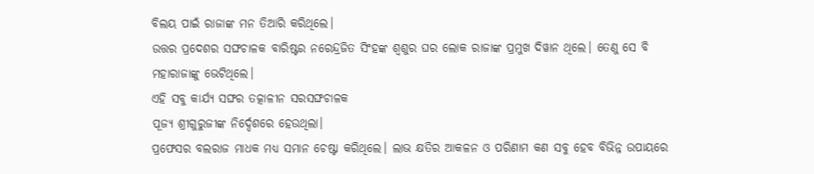ବିଲୟ ପାଇଁ ରାଜାଙ୍କ ମନ ତିଆରି କରିଥିଲେ।
ଉତ୍ତର ପ୍ରଦେଶର ସଙ୍ଘଚାଳକ ବାରିଷ୍ଟର ନରେନ୍ଦ୍ରଜିତ ସିଂହଙ୍କ ଶ୍ୱଶୁର ଘର ଲୋକ ରାଜାଙ୍କ ପ୍ରମୁଖ ଦିୱାନ ଥିଲେ। ତେଣୁ ସେ ବି ମହାରାଜାଙ୍କୁ ଭେଟିଥିଲେ।
ଏହି ସବୁ କାର୍ଯ୍ୟ ସଙ୍ଘର ତତ୍କାଳୀନ ସରସଙ୍ଘଚାଳକ
ପୂଜ୍ୟ ଶ୍ରୀଗୁରୁଜୀଙ୍କ ନିର୍ଦ୍ଦେଶରେ ହେଉଥିଲା।
ପ୍ରଫେସର ବଲରାଜ ମାଧକ ମଧ୍ୟ ସମାନ ଚେଷ୍ଟା କରିଥିଲେ। ଲାଭ କ୍ଷତିର ଆକଳନ ଓ ପରିଣାମ କଣ ସବୁ ହେବ ବିଭିନ୍ନ ଉପାୟରେ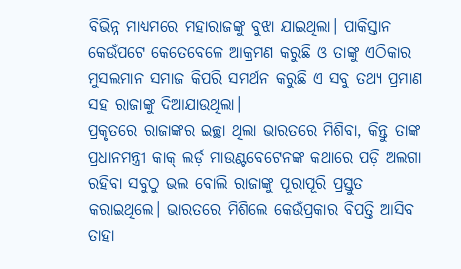ବିଭିନ୍ନ ମାଧ୍ୟମରେ ମହାରାଜଙ୍କୁ ବୁଝା ଯାଇଥିଲା। ପାକିସ୍ତାନ କେଉଁପଟେ କେତେବେଳେ ଆକ୍ରମଣ କରୁଛି ଓ ତାଙ୍କୁ ଏଠିକାର ମୁସଲମାନ ସମାଜ କିପରି ସମର୍ଥନ କରୁଛି ଏ ସବୁ ତଥ୍ୟ ପ୍ରମାଣ ସହ ରାଜାଙ୍କୁ ଦିଆଯାଉଥିଲା।
ପ୍ରକୃତରେ ରାଜାଙ୍କର ଇଚ୍ଛା ଥିଲା ଭାରତରେ ମିଶିବା, କିନ୍ତୁ ତାଙ୍କ ପ୍ରଧାନମନ୍ତ୍ରୀ କାକ୍ ଲର୍ଡ଼ ମାଉଣ୍ଟବେଟେନଙ୍କ କଥାରେ ପଡ଼ି ଅଲଗା ରହିବା ସବୁଠୁ ଭଲ ବୋଲି ରାଜାଙ୍କୁ ପୂରାପୂରି ପ୍ରସ୍ତୁତ କରାଇଥିଲେ। ଭାରତରେ ମିଶିଲେ କେଉଁପ୍ରକାର ବିପତ୍ତି ଆସିବ ତାହା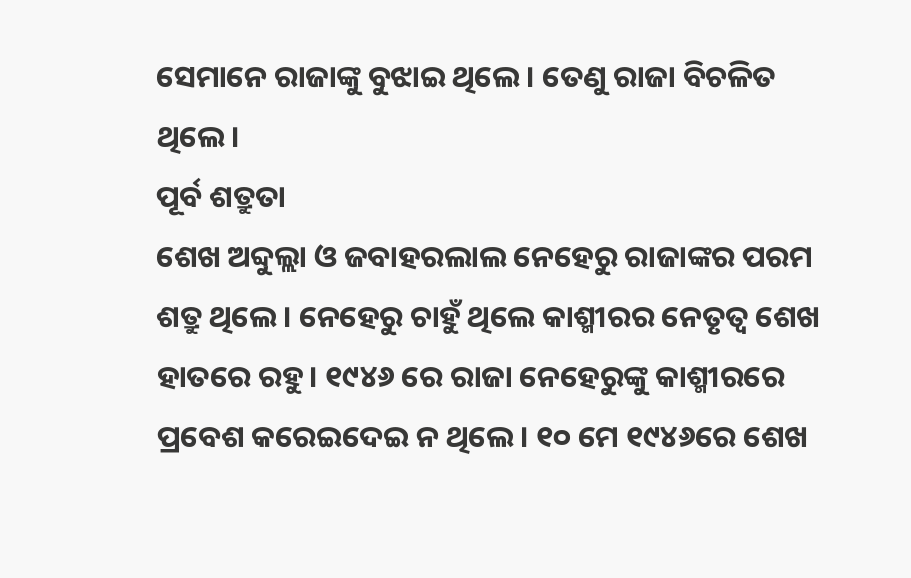ସେମାନେ ରାଜାଙ୍କୁ ବୁଝାଇ ଥିଲେ । ତେଣୁ ରାଜା ବିଚଳିତ ଥିଲେ।
ପୂର୍ବ ଶତ୍ରୁତା
ଶେଖ ଅବ୍ଦୁଲ୍ଲା ଓ ଜବାହରଲାଲ ନେହେରୁ ରାଜାଙ୍କର ପରମ ଶତ୍ରୁ ଥିଲେ। ନେହେରୁ ଚାହୁଁ ଥିଲେ କାଶ୍ମୀରର ନେତୃତ୍ୱ ଶେଖ ହାତରେ ରହୁ। ୧୯୪୬ ରେ ରାଜା ନେହେରୁଙ୍କୁ କାଶ୍ମୀରରେ ପ୍ରବେଶ କରେଇଦେଇ ନ ଥିଲେ। ୧୦ ମେ ୧୯୪୬ରେ ଶେଖ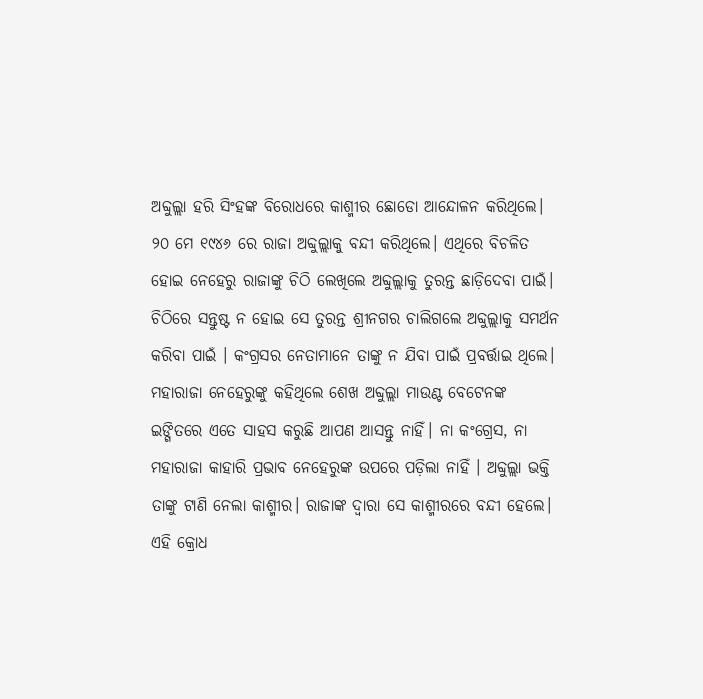ଅବ୍ଦୁଲ୍ଲା ହରି ସିଂହଙ୍କ ବିରୋଧରେ କାଶ୍ମୀର ଛୋଡୋ ଆନ୍ଦୋଳନ କରିଥିଲେ। ୨୦ ମେ ୧୯୪୬ ରେ ରାଜା ଅବ୍ଦୁଲ୍ଲାକୁ ବନ୍ଦୀ କରିଥିଲେ। ଏଥିରେ ବିଚଳିତ ହୋଇ ନେହେରୁ ରାଜାଙ୍କୁ ଚିଠି ଲେଖିଲେ ଅବ୍ଦୁଲ୍ଲାକୁ ତୁରନ୍ତ ଛାଡ଼ିଦେବା ପାଇଁ। ଚିଠିରେ ସନ୍ତୁଷ୍ଟ ନ ହୋଇ ସେ ତୁରନ୍ତ ଶ୍ରୀନଗର ଚାଲିଗଲେ ଅବ୍ଦୁଲ୍ଲାକୁ ସମର୍ଥନ କରିବା ପାଇଁ । କଂଗ୍ରସର ନେତାମାନେ ତାଙ୍କୁ ନ ଯିବା ପାଇଁ ପ୍ରବର୍ତ୍ତାଇ ଥିଲେ। ମହାରାଜା ନେହେରୁଙ୍କୁ କହିଥିଲେ ଶେଖ ଅବ୍ଦୁଲ୍ଲା ମାଉଣ୍ଟ ବେଟେନଙ୍କ ଇଙ୍ଗିତରେ ଏତେ ସାହସ କରୁଛି ଆପଣ ଆସନ୍ତୁ ନାହିଁ। ନା କଂଗ୍ରେସ, ନା ମହାରାଜା କାହାରି ପ୍ରଭାବ ନେହେରୁଙ୍କ ଉପରେ ପଡ଼ିଲା ନାହିଁ । ଅବ୍ଦୁଲ୍ଲା ଭକ୍ତି ତାଙ୍କୁ ଟାଣି ନେଲା କାଶ୍ମୀର। ରାଜାଙ୍କ ଦ୍ଵାରା ସେ କାଶ୍ମୀରରେ ବନ୍ଦୀ ହେଲେ। ଏହି କ୍ରୋଧ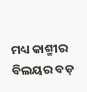ମଧ୍ୟ କାଶ୍ମୀର ବିଲୟର ବଡ଼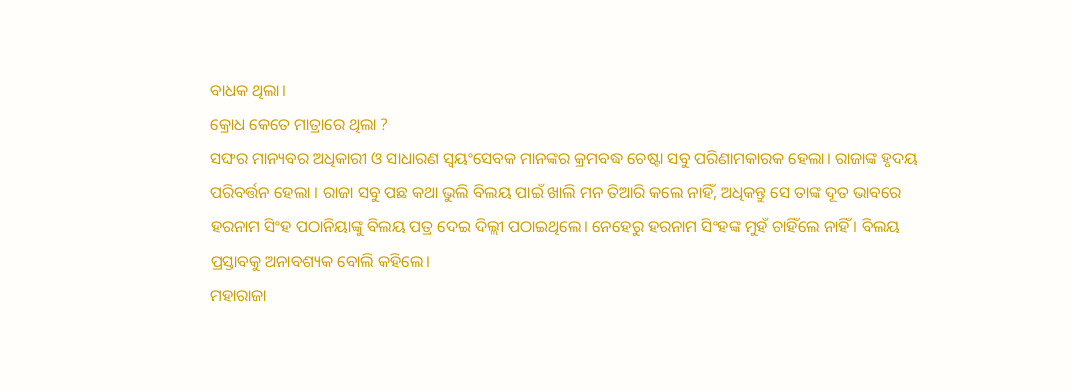ବାଧକ ଥିଲା।
କ୍ରୋଧ କେତେ ମାତ୍ରାରେ ଥିଲା ?
ସଙ୍ଘର ମାନ୍ୟବର ଅଧିକାରୀ ଓ ସାଧାରଣ ସ୍ୱୟଂସେବକ ମାନଙ୍କର କ୍ରମବଦ୍ଧ ଚେଷ୍ଟା ସବୁ ପରିଣାମକାରକ ହେଲା। ରାଜାଙ୍କ ହୃଦୟ ପରିବର୍ତ୍ତନ ହେଲା । ରାଜା ସବୁ ପଛ କଥା ଭୁଲି ବିଲୟ ପାଇଁ ଖାଲି ମନ ତିଆରି କଲେ ନାହିଁ, ଅଧିକନ୍ତୁ ସେ ତାଙ୍କ ଦୂତ ଭାବରେ ହରନାମ ସିଂହ ପଠାନିୟାଙ୍କୁ ବିଲୟ ପତ୍ର ଦେଇ ଦିଲ୍ଲୀ ପଠାଇଥିଲେ। ନେହେରୁ ହରନାମ ସିଂହଙ୍କ ମୁହଁ ଚାହିଁଲେ ନାହିଁ । ବିଲୟ ପ୍ରସ୍ତାବକୁ ଅନାବଶ୍ୟକ ବୋଲି କହିଲେ।
ମହାରାଜା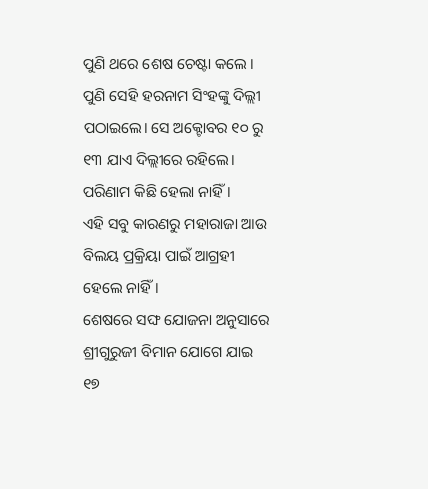ପୁଣି ଥରେ ଶେଷ ଚେଷ୍ଟା କଲେ । ପୁଣି ସେହି ହରନାମ ସିଂହଙ୍କୁ ଦିଲ୍ଲୀ ପଠାଇଲେ। ସେ ଅକ୍ଟୋବର ୧୦ ରୁ ୧୩ ଯାଏ ଦିଲ୍ଲୀରେ ରହିଲେ। ପରିଣାମ କିଛି ହେଲା ନାହିଁ।
ଏହି ସବୁ କାରଣରୁ ମହାରାଜା ଆଉ ବିଲୟ ପ୍ରକ୍ରିୟା ପାଇଁ ଆଗ୍ରହୀ ହେଲେ ନାହିଁ।
ଶେଷରେ ସଙ୍ଘ ଯୋଜନା ଅନୁସାରେ ଶ୍ରୀଗୁରୁଜୀ ବିମାନ ଯୋଗେ ଯାଇ ୧୭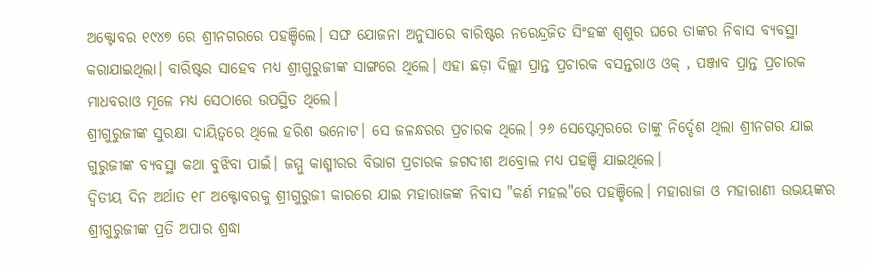ଅକ୍ଟୋବର ୧୯୪୭ ରେ ଶ୍ରୀନଗରରେ ପହଞ୍ଚିଲେ। ସଙ୍ଘ ଯୋଜନା ଅନୁସାରେ ବାରିଷ୍ଟର ନରେନ୍ଦ୍ରଜିତ ସିଂହଙ୍କ ଶ୍ୱଶୁର ଘରେ ତାଙ୍କର ନିବାସ ବ୍ୟବସ୍ଥା କରାଯାଇଥିଲା। ବାରିଷ୍ଟର ସାହେବ ମଧ୍ୟ ଶ୍ରୀଗୁରୁଜୀଙ୍କ ସାଙ୍ଗରେ ଥିଲେ। ଏହା ଛଡ଼ା ଦିଲ୍ଲୀ ପ୍ରାନ୍ତ ପ୍ରଚାରକ ବସନ୍ତରାଓ ଓକ୍ , ପଞ୍ଜାବ ପ୍ରାନ୍ତ ପ୍ରଚାରକ ମାଧବରାଓ ମୂଳେ ମଧ୍ୟ ସେଠାରେ ଉପସ୍ଥିତ ଥିଲେ।
ଶ୍ରୀଗୁରୁଜୀଙ୍କ ସୁରକ୍ଷା ଦାୟିତ୍ବରେ ଥିଲେ ହରିଶ ଭନୋଟ। ସେ ଜଳନ୍ଧରର ପ୍ରଚାରକ ଥିଲେ। ୨୬ ସେପ୍ଟେମ୍ବରରେ ତାଙ୍କୁ ନିର୍ଦ୍ଦେଶ ଥିଲା ଶ୍ରୀନଗର ଯାଇ ଗୁରୁଜୀଙ୍କ ବ୍ୟବସ୍ଥା କଥା ବୁଝିବା ପାଇଁ। ଜମ୍ମୁ କାଶ୍ମୀରର ବିଭାଗ ପ୍ରଚାରକ ଜଗଦୀଶ ଅବ୍ରୋଲ ମଧ୍ୟ ପହଞ୍ଚି ଯାଇଥିଲେ।
ଦ୍ଵିତୀୟ ଦିନ ଅର୍ଥାତ ୧୮ ଅକ୍ଟୋବରକୁ ଶ୍ରୀଗୁରୁଜୀ କାରରେ ଯାଇ ମହାରାଜଙ୍କ ନିବାସ "କର୍ଣ ମହଲ"ରେ ପହଞ୍ଚିଲେ। ମହାରାଜା ଓ ମହାରାଣୀ ଉଭୟଙ୍କର ଶ୍ରୀଗୁରୁଜୀଙ୍କ ପ୍ରତି ଅପାର ଶ୍ରଦ୍ଧା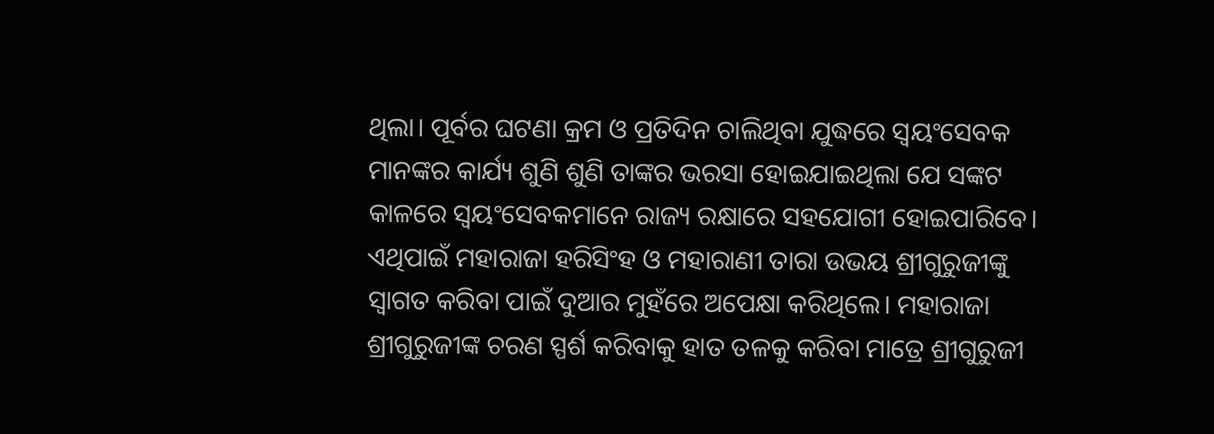ଥିଲା। ପୂର୍ବର ଘଟଣା କ୍ରମ ଓ ପ୍ରତିଦିନ ଚାଲିଥିବା ଯୁଦ୍ଧରେ ସ୍ୱୟଂସେବକ ମାନଙ୍କର କାର୍ଯ୍ୟ ଶୁଣି ଶୁଣି ତାଙ୍କର ଭରସା ହୋଇଯାଇଥିଲା ଯେ ସଙ୍କଟ କାଳରେ ସ୍ୱୟଂସେବକମାନେ ରାଜ୍ୟ ରକ୍ଷାରେ ସହଯୋଗୀ ହୋଇପାରିବେ। ଏଥିପାଇଁ ମହାରାଜା ହରିସିଂହ ଓ ମହାରାଣୀ ତାରା ଉଭୟ ଶ୍ରୀଗୁରୁଜୀଙ୍କୁ ସ୍ୱାଗତ କରିବା ପାଇଁ ଦୁଆର ମୁହଁରେ ଅପେକ୍ଷା କରିଥିଲେ। ମହାରାଜା ଶ୍ରୀଗୁରୁଜୀଙ୍କ ଚରଣ ସ୍ପର୍ଶ କରିବାକୁ ହାତ ତଳକୁ କରିବା ମାତ୍ରେ ଶ୍ରୀଗୁରୁଜୀ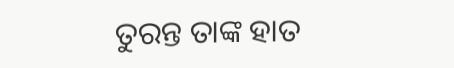ତୁରନ୍ତ ତାଙ୍କ ହାତ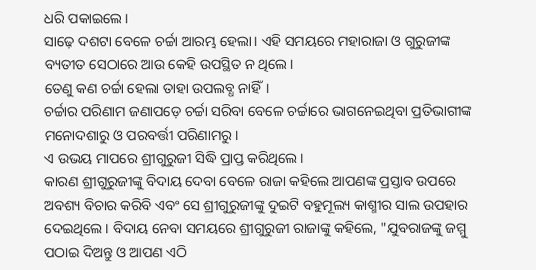ଧରି ପକାଇଲେ।
ସାଢ଼େ ଦଶଟା ବେଳେ ଚର୍ଚ୍ଚା ଆରମ୍ଭ ହେଲା। ଏହି ସମୟରେ ମହାରାଜା ଓ ଗୁରୁଜୀଙ୍କ ବ୍ୟତୀତ ସେଠାରେ ଆଉ କେହି ଉପସ୍ଥିତ ନ ଥିଲେ।
ତେଣୁ କଣ ଚର୍ଚ୍ଚା ହେଲା ତାହା ଉପଲବ୍ଧ ନାହିଁ।
ଚର୍ଚ୍ଚାର ପରିଣାମ ଜଣାପଡ଼େ ଚର୍ଚ୍ଚା ସରିବା ବେଳେ ଚର୍ଚ୍ଚାରେ ଭାଗନେଇଥିବା ପ୍ରତିଭାଗୀଙ୍କ ମନୋଦଶାରୁ ଓ ପରବର୍ତ୍ତୀ ପରିଣାମରୁ।
ଏ ଉଭୟ ମାପରେ ଶ୍ରୀଗୁରୁଜୀ ସିଦ୍ଧି ପ୍ରାପ୍ତ କରିଥିଲେ।
କାରଣ ଶ୍ରୀଗୁରୁଜୀଙ୍କୁ ବିଦାୟ ଦେବା ବେଳେ ରାଜା କହିଲେ ଆପଣଙ୍କ ପ୍ରସ୍ତାବ ଉପରେ ଅବଶ୍ୟ ବିଚାର କରିବି ଏବଂ ସେ ଶ୍ରୀଗୁରୁଜୀଙ୍କୁ ଦୁଇଟି ବହୁମୂଲ୍ୟ କାଶ୍ମୀର ସାଲ ଉପହାର ଦେଇଥିଲେ। ବିଦାୟ ନେବା ସମୟରେ ଶ୍ରୀଗୁରୁଜୀ ରାଜାଙ୍କୁ କହିଲେ, "ଯୁବରାଜଙ୍କୁ ଜମ୍ମୁ ପଠାଇ ଦିଅନ୍ତୁ ଓ ଆପଣ ଏଠି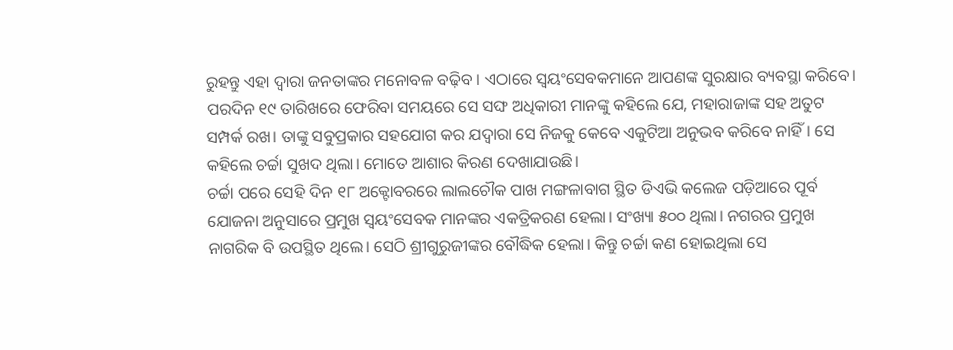ରୁହନ୍ତୁ ଏହା ଦ୍ୱାରା ଜନତାଙ୍କର ମନୋବଳ ବଢ଼ିବ । ଏଠାରେ ସ୍ୱୟଂସେବକମାନେ ଆପଣଙ୍କ ସୁରକ୍ଷାର ବ୍ୟବସ୍ଥା କରିବେ। ପରଦିନ ୧୯ ତାରିଖରେ ଫେରିବା ସମୟରେ ସେ ସଙ୍ଘ ଅଧିକାରୀ ମାନଙ୍କୁ କହିଲେ ଯେ, ମହାରାଜାଙ୍କ ସହ ଅତୁଟ ସମ୍ପର୍କ ରଖ। ତାଙ୍କୁ ସବୁପ୍ରକାର ସହଯୋଗ କର ଯଦ୍ୱାରା ସେ ନିଜକୁ କେବେ ଏକୁଟିଆ ଅନୁଭବ କରିବେ ନାହିଁ। ସେ କହିଲେ ଚର୍ଚ୍ଚା ସୁଖଦ ଥିଲା। ମୋତେ ଆଶାର କିରଣ ଦେଖାଯାଉଛି।
ଚର୍ଚ୍ଚା ପରେ ସେହି ଦିନ ୧୮ ଅକ୍ଟୋବରରେ ଲାଲଚୌକ ପାଖ ମଙ୍ଗଳାବାଗ ସ୍ଥିତ ଡିଏଭି କଲେଜ ପଡ଼ିଆରେ ପୂର୍ବ ଯୋଜନା ଅନୁସାରେ ପ୍ରମୁଖ ସ୍ୱୟଂସେବକ ମାନଙ୍କର ଏକତ୍ରିକରଣ ହେଲା। ସଂଖ୍ୟା ୫୦୦ ଥିଲା। ନଗରର ପ୍ରମୁଖ ନାଗରିକ ବି ଉପସ୍ଥିତ ଥିଲେ। ସେଠି ଶ୍ରୀଗୁରୁଜୀଙ୍କର ବୌଦ୍ଧିକ ହେଲା। କିନ୍ତୁ ଚର୍ଚ୍ଚା କଣ ହୋଇଥିଲା ସେ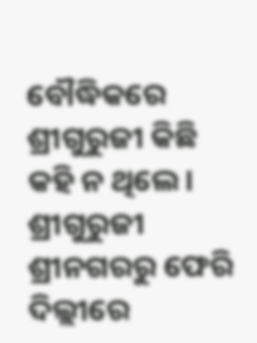ବୌଦ୍ଧିକରେ ଶ୍ରୀଗୁରୁଜୀ କିଛି କହି ନ ଥିଲେ।
ଶ୍ରୀଗୁରୁଜୀ ଶ୍ରୀନଗରରୁ ଫେରି ଦିଲ୍ଲୀରେ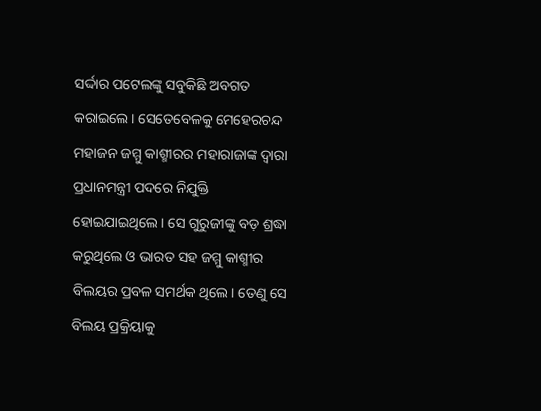ସର୍ଦ୍ଦାର ପଟେଲଙ୍କୁ ସବୁକିଛି ଅବଗତ କରାଇଲେ। ସେତେବେଳକୁ ମେହେରଚନ୍ଦ ମହାଜନ ଜମ୍ମୁ କାଶ୍ମୀରର ମହାରାଜାଙ୍କ ଦ୍ୱାରା ପ୍ରଧାନମନ୍ତ୍ରୀ ପଦରେ ନିଯୁକ୍ତି ହୋଇଯାଇଥିଲେ। ସେ ଗୁରୁଜୀଙ୍କୁ ବଡ଼ ଶ୍ରଦ୍ଧା କରୁଥିଲେ ଓ ଭାରତ ସହ ଜମ୍ମୁ କାଶ୍ମୀର ବିଲୟର ପ୍ରବଳ ସମର୍ଥକ ଥିଲେ। ତେଣୁ ସେ ବିଲୟ ପ୍ରକ୍ରିୟାକୁ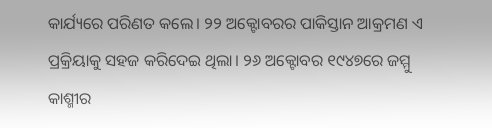କାର୍ଯ୍ୟରେ ପରିଣତ କଲେ। ୨୨ ଅକ୍ଟୋବରର ପାକିସ୍ତାନ ଆକ୍ରମଣ ଏ ପ୍ରକ୍ରିୟାକୁ ସହଜ କରିଦେଇ ଥିଲା। ୨୬ ଅକ୍ଟୋବର ୧୯୪୭ରେ ଜମ୍ମୁ କାଶ୍ମୀର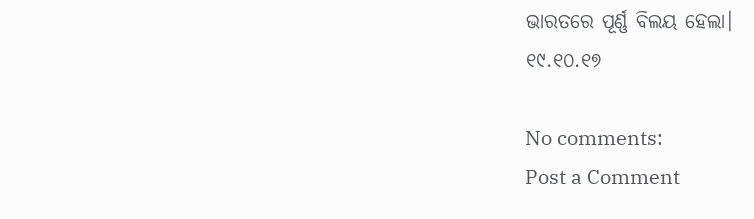ଭାରତରେ ପୂର୍ଣ୍ଣ ବିଲୟ ହେଲା।
୧୯.୧୦.୧୭

No comments:
Post a Comment